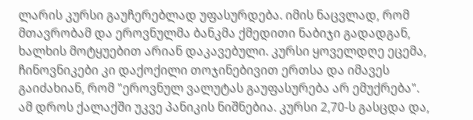ლარის კურსი გაუჩერებლად უფასურდება. იმის ნაცვლად, რომ მთავრობამ და ეროვნულმა ბანკმა ქმედითი ნაბიჯი გადადგან, ხალხის მოტყუებით არიან დაკავებული. კურსი ყოველდღე ეცემა, ჩინოვნიკები კი დაქოქილი თოჯინებივით ერთსა და იმავეს გაიძახიან, რომ "ეროვნულ ვალუტას გაუფასურება არ ემუქრება". ამ დროს ქალაქში უკვე პანიკის ნიშნებია. კურსი 2,70-ს გასცდა და,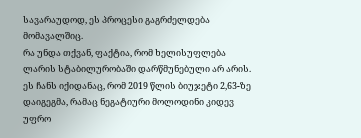სავარაუდოდ, ეს პროცესი გაგრძელდება მომავალშიც.
რა უნდა თქვან, ფაქტია, რომ ხელისუფლება ლარის სტაბილურობაში დარწმუნებული არ არის. ეს ჩანს იქიდანაც, რომ 2019 წლის ბიუჯეტი 2,63-ზე დაიგეგმა, რამაც ნეგატიური მოლოდინი კიდევ უფრო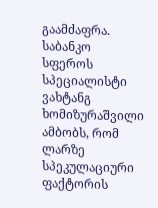გაამძაფრა.
საბანკო სფეროს სპეციალისტი ვახტანგ ხომიზურაშვილი ამბობს, რომ ლარზე სპეკულაციური ფაქტორის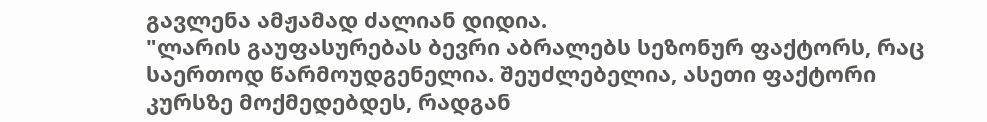გავლენა ამჟამად ძალიან დიდია.
"ლარის გაუფასურებას ბევრი აბრალებს სეზონურ ფაქტორს, რაც საერთოდ წარმოუდგენელია. შეუძლებელია, ასეთი ფაქტორი კურსზე მოქმედებდეს, რადგან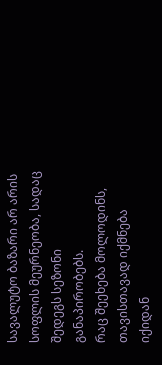სავალუტო ბაზარი არ არის სოფლის მეურნეობა, სადაც შედეგს სეზონი განაპირობებს.
რაც შეეხება მოლოდინს, თავისთავად იქმნება იქიდან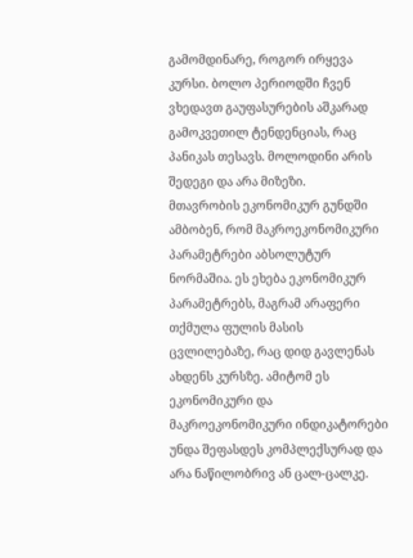გამომდინარე, როგორ ირყევა კურსი. ბოლო პერიოდში ჩვენ ვხედავთ გაუფასურების აშკარად გამოკვეთილ ტენდენციას, რაც პანიკას თესავს. მოლოდინი არის შედეგი და არა მიზეზი.
მთავრობის ეკონომიკურ გუნდში ამბობენ, რომ მაკროეკონომიკური პარამეტრები აბსოლუტურ ნორმაშია. ეს ეხება ეკონომიკურ პარამეტრებს, მაგრამ არაფერი თქმულა ფულის მასის ცვლილებაზე, რაც დიდ გავლენას ახდენს კურსზე. ამიტომ ეს ეკონომიკური და მაკროეკონომიკური ინდიკატორები უნდა შეფასდეს კომპლექსურად და არა ნაწილობრივ ან ცალ-ცალკე.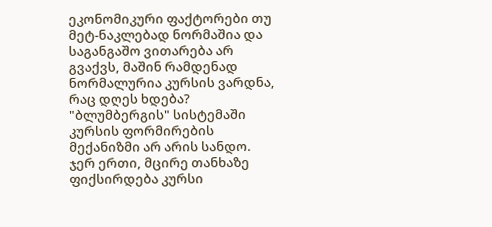ეკონომიკური ფაქტორები თუ მეტ-ნაკლებად ნორმაშია და საგანგაშო ვითარება არ გვაქვს, მაშინ რამდენად ნორმალურია კურსის ვარდნა, რაც დღეს ხდება? "ბლუმბერგის" სისტემაში კურსის ფორმირების მექანიზმი არ არის სანდო. ჯერ ერთი, მცირე თანხაზე ფიქსირდება კურსი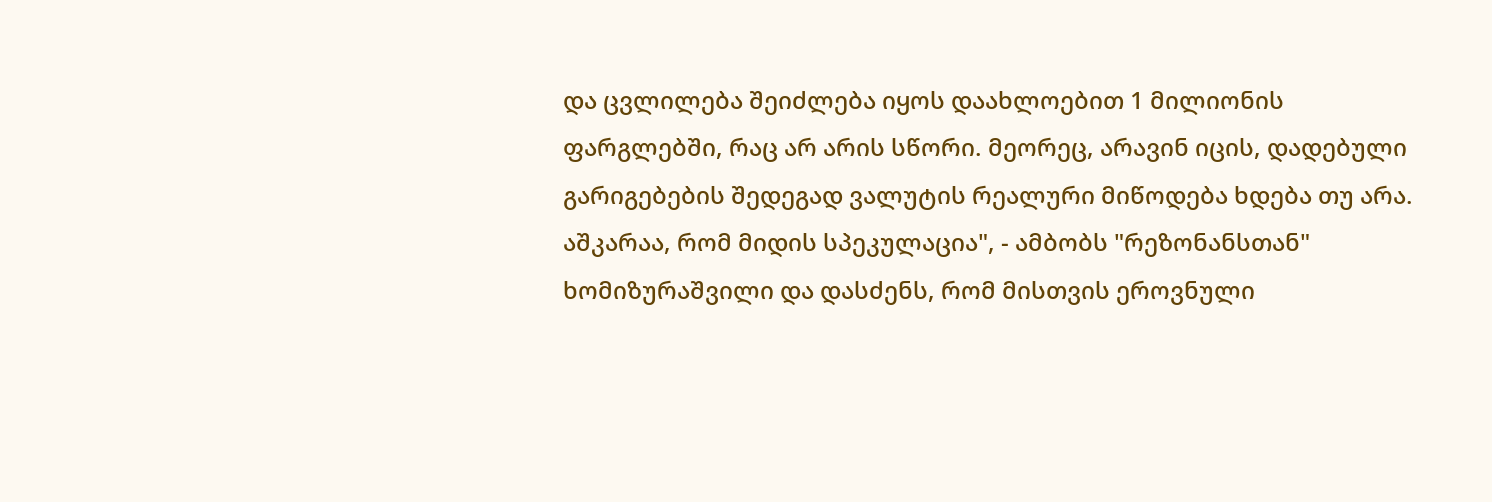და ცვლილება შეიძლება იყოს დაახლოებით 1 მილიონის ფარგლებში, რაც არ არის სწორი. მეორეც, არავინ იცის, დადებული გარიგებების შედეგად ვალუტის რეალური მიწოდება ხდება თუ არა. აშკარაა, რომ მიდის სპეკულაცია", - ამბობს "რეზონანსთან" ხომიზურაშვილი და დასძენს, რომ მისთვის ეროვნული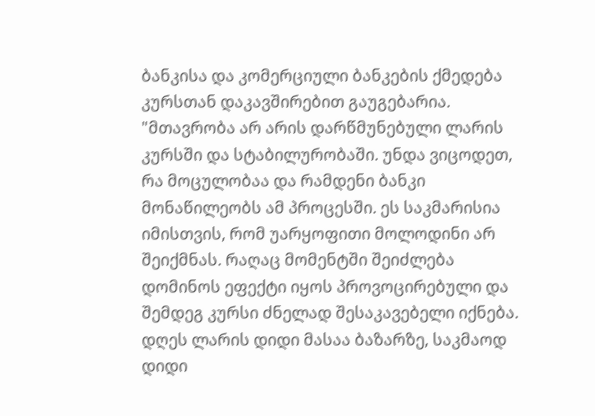ბანკისა და კომერციული ბანკების ქმედება კურსთან დაკავშირებით გაუგებარია.
"მთავრობა არ არის დარწმუნებული ლარის კურსში და სტაბილურობაში. უნდა ვიცოდეთ, რა მოცულობაა და რამდენი ბანკი მონაწილეობს ამ პროცესში. ეს საკმარისია იმისთვის, რომ უარყოფითი მოლოდინი არ შეიქმნას. რაღაც მომენტში შეიძლება დომინოს ეფექტი იყოს პროვოცირებული და შემდეგ კურსი ძნელად შესაკავებელი იქნება.
დღეს ლარის დიდი მასაა ბაზარზე, საკმაოდ დიდი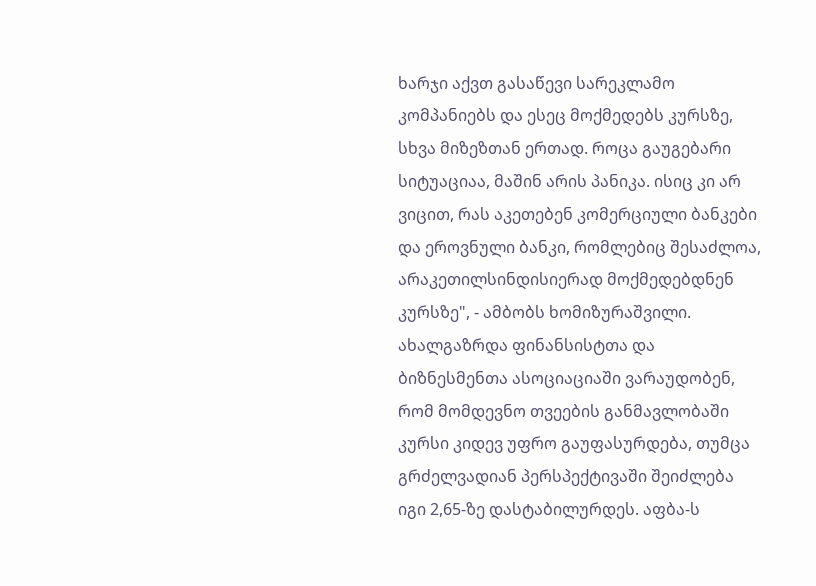ხარჯი აქვთ გასაწევი სარეკლამო კომპანიებს და ესეც მოქმედებს კურსზე, სხვა მიზეზთან ერთად. როცა გაუგებარი სიტუაციაა, მაშინ არის პანიკა. ისიც კი არ ვიცით, რას აკეთებენ კომერციული ბანკები და ეროვნული ბანკი, რომლებიც შესაძლოა, არაკეთილსინდისიერად მოქმედებდნენ კურსზე", - ამბობს ხომიზურაშვილი.
ახალგაზრდა ფინანსისტთა და ბიზნესმენთა ასოციაციაში ვარაუდობენ, რომ მომდევნო თვეების განმავლობაში კურსი კიდევ უფრო გაუფასურდება, თუმცა გრძელვადიან პერსპექტივაში შეიძლება იგი 2,65-ზე დასტაბილურდეს. აფბა-ს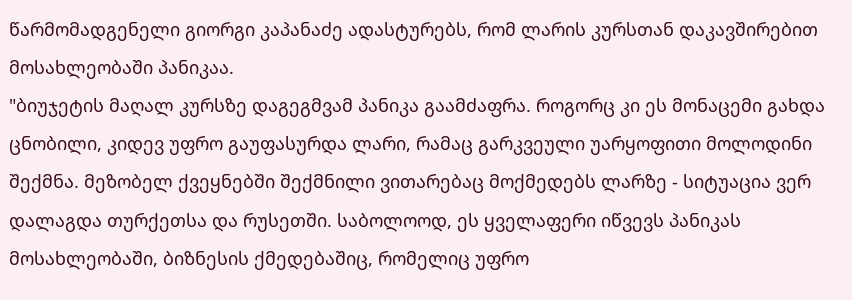წარმომადგენელი გიორგი კაპანაძე ადასტურებს, რომ ლარის კურსთან დაკავშირებით მოსახლეობაში პანიკაა.
"ბიუჯეტის მაღალ კურსზე დაგეგმვამ პანიკა გაამძაფრა. როგორც კი ეს მონაცემი გახდა ცნობილი, კიდევ უფრო გაუფასურდა ლარი, რამაც გარკვეული უარყოფითი მოლოდინი შექმნა. მეზობელ ქვეყნებში შექმნილი ვითარებაც მოქმედებს ლარზე - სიტუაცია ვერ დალაგდა თურქეთსა და რუსეთში. საბოლოოდ, ეს ყველაფერი იწვევს პანიკას მოსახლეობაში, ბიზნესის ქმედებაშიც, რომელიც უფრო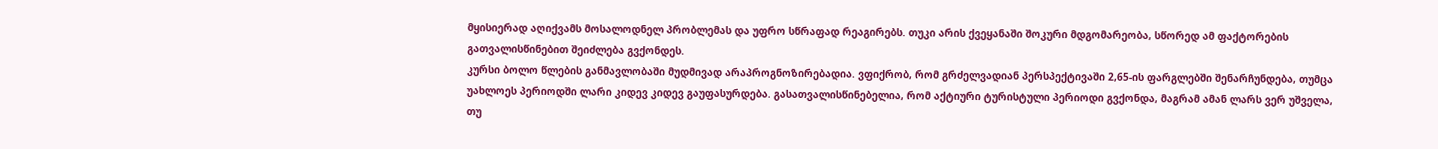მყისიერად აღიქვამს მოსალოდნელ პრობლემას და უფრო სწრაფად რეაგირებს. თუკი არის ქვეყანაში შოკური მდგომარეობა, სწორედ ამ ფაქტორების გათვალისწინებით შეიძლება გვქონდეს.
კურსი ბოლო წლების განმავლობაში მუდმივად არაპროგნოზირებადია. ვფიქრობ, რომ გრძელვადიან პერსპექტივაში 2,65-ის ფარგლებში შენარჩუნდება, თუმცა უახლოეს პერიოდში ლარი კიდევ კიდევ გაუფასურდება. გასათვალისწინებელია, რომ აქტიური ტურისტული პერიოდი გვქონდა, მაგრამ ამან ლარს ვერ უშველა, თუ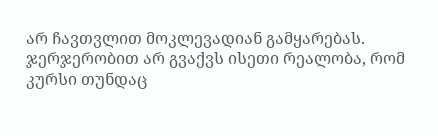არ ჩავთვლით მოკლევადიან გამყარებას. ჯერჯერობით არ გვაქვს ისეთი რეალობა, რომ კურსი თუნდაც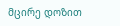მცირე დოზით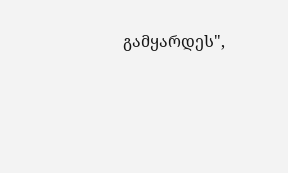გამყარდეს",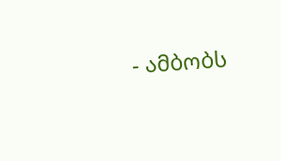- ამბობს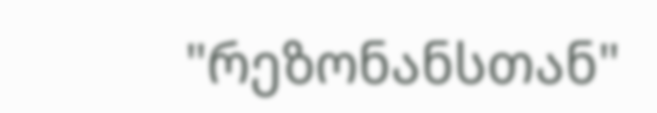"რეზონანსთან"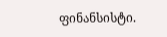ფინანსისტი.